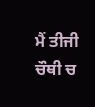ਮੈਂ ਤੀਜੀ ਚੌਥੀ ਚ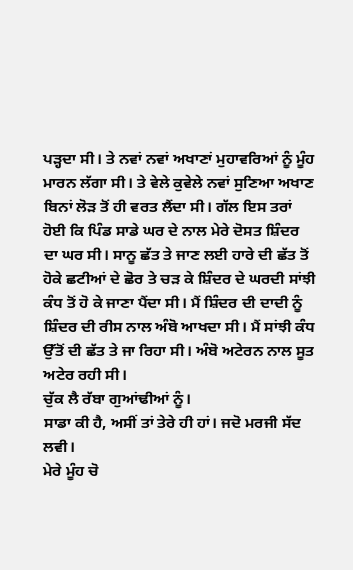ਪੜ੍ਹਦਾ ਸੀ। ਤੇ ਨਵਾਂ ਨਵਾਂ ਅਖਾਣਾਂ ਮੁਹਾਵਰਿਆਂ ਨੂੰ ਮੂੰਹ ਮਾਰਨ ਲੱਗਾ ਸੀ। ਤੇ ਵੇਲੇ ਕੁਵੇਲੇ ਨਵਾਂ ਸੁਣਿਆ ਅਖਾਣ ਬਿਨਾਂ ਲੋੜ ਤੋਂ ਹੀ ਵਰਤ ਲੈਂਦਾ ਸੀ। ਗੱਲ ਇਸ ਤਰਾਂ ਹੋਈ ਕਿ ਪਿੰਡ ਸਾਡੇ ਘਰ ਦੇ ਨਾਲ ਮੇਰੇ ਦੋਸਤ ਸ਼ਿੰਦਰ ਦਾ ਘਰ ਸੀ। ਸਾਨੂ ਛੱਤ ਤੇ ਜਾਣ ਲਈ ਹਾਰੇ ਦੀ ਛੱਤ ਤੋਂ ਹੋਕੇ ਛਟੀਆਂ ਦੇ ਛੋਰ ਤੇ ਚੜ ਕੇ ਸ਼ਿੰਦਰ ਦੇ ਘਰਦੀ ਸਾਂਝੀ ਕੰਧ ਤੋਂ ਹੋ ਕੇ ਜਾਣਾ ਪੈਂਦਾ ਸੀ। ਮੈਂ ਸ਼ਿੰਦਰ ਦੀ ਦਾਦੀ ਨੂੰ ਸ਼ਿੰਦਰ ਦੀ ਰੀਸ ਨਾਲ ਅੰਬੋ ਆਖਦਾ ਸੀ। ਮੈਂ ਸਾਂਝੀ ਕੰਧ ਉੱਤੋਂ ਦੀ ਛੱਤ ਤੇ ਜਾ ਰਿਹਾ ਸੀ। ਅੰਬੋ ਅਟੇਰਨ ਨਾਲ ਸੂਤ ਅਟੇਰ ਰਹੀ ਸੀ।
ਚੁੱਕ ਲੈ ਰੱਬਾ ਗੁਆਂਢੀਆਂ ਨੂੰ।
ਸਾਡਾ ਕੀ ਹੈ, ਅਸੀਂ ਤਾਂ ਤੇਰੇ ਹੀ ਹਾਂ। ਜਦੋ ਮਰਜੀ ਸੱਦ ਲਵੀ।
ਮੇਰੇ ਮੂੰਹ ਚੋ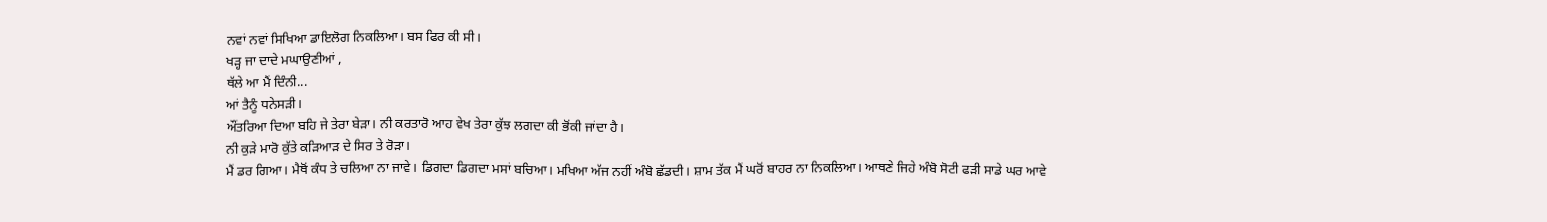ਨਵਾਂ ਨਵਾਂ ਸਿਖਿਆ ਡਾਇਲੋਗ ਨਿਕਲਿਆ। ਬਸ ਫਿਰ ਕੀ ਸੀ।
ਖੜ੍ਹ ਜਾ ਦਾਦੇ ਮਘਾਉਣੀਆਂ ,
ਥੱਲੇ ਆ ਮੈਂ ਦਿੰਨੀ...
ਆਂ ਤੈਨੂੰ ਧਨੇਸੜੀ।
ਔਂਤਰਿਆ ਦਿਆ ਬਹਿ ਜੇ ਤੇਰਾ ਬੇੜਾ। ਨੀ ਕਰਤਾਰੋ ਆਹ ਵੇਖ ਤੇਰਾ ਕੁੱਝ ਲਗਦਾ ਕੀ ਭੋਂਕੀ ਜਾਂਦਾ ਹੈ।
ਨੀ ਕੁੜੇ ਮਾਰੋ ਕੁੱਤੇ ਕੜਿਆੜ ਦੇ ਸਿਰ ਤੇ ਰੋੜਾ।
ਮੈਂ ਡਰ ਗਿਆ। ਮੈਥੋਂ ਕੰਧ ਤੇ ਚਲਿਆ ਨਾ ਜਾਵੇ। ਡਿਗਦਾ ਡਿਗਦਾ ਮਸਾਂ ਬਚਿਆ। ਮਖਿਆ ਅੱਜ ਨਹੀਂ ਅੰਬੋ ਛੱਡਦੀ। ਸ਼ਾਮ ਤੱਕ ਮੈਂ ਘਰੋਂ ਬਾਹਰ ਨਾ ਨਿਕਲਿਆ। ਆਥਣੇ ਜਿਹੇ ਅੰਬੋ ਸੋਟੀ ਫੜੀ ਸਾਡੇ ਘਰ ਆਵੇ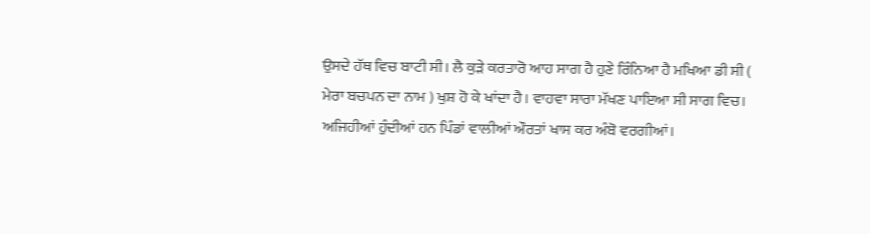ਉਸਦੇ ਹੱਥ ਵਿਚ ਬਾਟੀ ਸੀ। ਲੈ ਕੁੜੇ ਕਰਤਾਰੋ ਆਹ ਸਾਗ ਹੈ ਹੁਣੇ ਰਿੰਨਿਆ ਹੈ ਮਖਿਆ ਡੀ ਸੀ ( ਮੇਰਾ ਬਚਪਨ ਦਾ ਨਾਮ ) ਖੁਸ਼ ਹੋ ਕੇ ਖਾਂਦਾ ਹੈ। ਵਾਹਵਾ ਸਾਰਾ ਮੱਖਣ ਪਾਇਆ ਸੀ ਸਾਗ ਵਿਚ।
ਅਜਿਹੀਆਂ ਹੁੰਦੀਆਂ ਹਨ ਪਿੰਡਾਂ ਵਾਲੀਆਂ ਔਰਤਾਂ ਖਾਸ ਕਰ ਅੰਬੋ ਵਰਗੀਆਂ।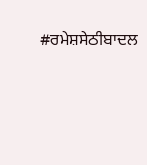#ਰਮੇਸ਼ਸੇਠੀਬਾਦਲ